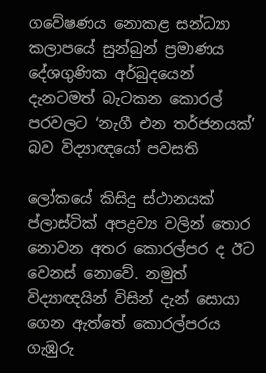ගවේෂණය නොකළ සන්ධ්‍යා කලාපයේ සුන්බුන් ප්‍රමාණය දේශගුණික අර්බුදයෙන් දැනටමත් බැටකන කොරල් පරවලට ‘නැගී එන තර්ජනයක්’ බව විද්‍යාඥයෝ පවසති

ලෝකයේ කිසිදු ස්ථානයක් ප්ලාස්ටික් අපද්‍රව්‍ය වලින් තොර නොවන අතර කොරල්පර ද ඊට වෙනස් නොවේ. නමුත් විද්‍යාඥයින් විසින් දැන් සොයා ගෙන ඇත්තේ කොරල්පරය ගැඹුරු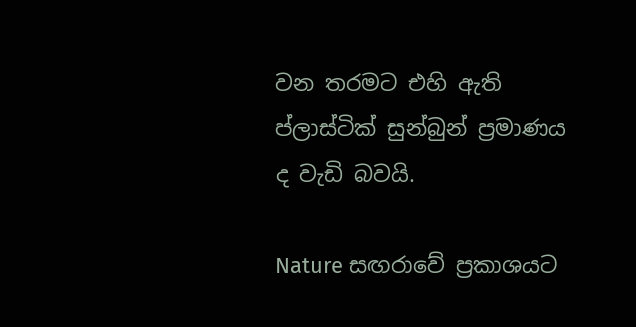වන තරමට එහි ඇති ප්ලාස්ටික් සුන්බුන් ප්‍රමාණය ද වැඩි බවයි.

Nature සඟරාවේ ප්‍රකාශයට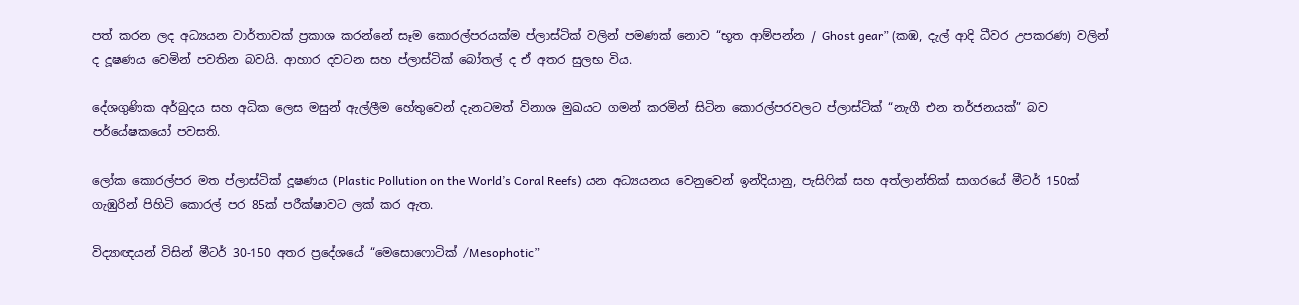පත් කරන ලද අධ්‍යයන වාර්තාවක් ප්‍රකාශ කරන්නේ සෑම කොරල්පරයක්ම ප්ලාස්ටික් වලින් පමණක් නොව “භූත ආම්පන්න / Ghost gear” (කඹ, දැල් ආදි ධීවර උපකරණ) වලින් ද දූෂණය වෙමින් පවතින බවයි. ආහාර දවටන සහ ප්ලාස්ටික් බෝතල් ද ඒ අතර සුලභ විය.

දේශගුණික අර්බුදය සහ අධික ලෙස මසුන් ඇල්ලීම හේතුවෙන් දැනටමත් විනාශ මුඛයට ගමන් කරමින් සිටින කොරල්පරවලට ප්ලාස්ටික් “නැගී එන තර්ජනයක්” බව පර්යේෂකයෝ පවසති.

ලෝක කොරල්පර මත ප්ලාස්ටික් දූෂණය (Plastic Pollution on the World’s Coral Reefs) යන අධ්‍යයනය වෙනුවෙන් ඉන්දියානු, පැසිෆික් සහ අත්ලාන්තික් සාගරයේ මීටර් 150ක් ගැඹුරින් පිහිටි කොරල් පර 85ක් පරීක්ෂාවට ලක් කර ඇත.

විද්‍යාඥයන් විසින් මීටර් 30-150 අතර ප්‍රදේශයේ “මෙසොෆොටික් /Mesophotic”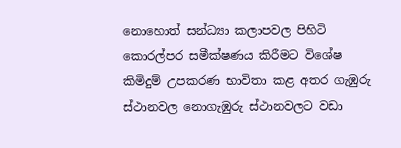නොහොත් සන්ධ්‍යා කලාපවල පිහිටි කොරල්පර සමීක්ෂණය කිරීමට විශේෂ කිමිදුම් උපකරණ භාවිතා කළ අතර ගැඹුරු ස්ථානවල නොගැඹුරු ස්ථානවලට වඩා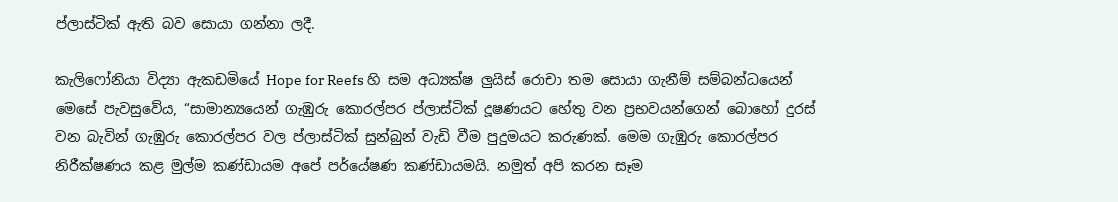ප්ලාස්ටික් ඇති බව සොයා ගන්නා ලදී.

කැලිෆෝනියා විද්‍යා ඇකඩමියේ Hope for Reefs හි සම අධ්‍යක්ෂ ලුයිස් රොචා තම සොයා ගැනීම් සම්බන්ධයෙන් මෙසේ පැවසුවේය, “සාමාන්‍යයෙන් ගැඹුරු කොරල්පර ප්ලාස්ටික් දූෂණයට හේතු වන ප්‍රභවයන්ගෙන් බොහෝ දුරස් වන බැවින් ගැඹුරු කොරල්පර වල ප්ලාස්ටික් සුන්බුන් වැඩි වීම පුදුමයට කරුණක්. මෙම ගැඹුරු කොරල්පර නිරීක්ෂණය කළ මුල්ම කණ්ඩායම අපේ පර්යේෂණ කණ්ඩායමයි. නමුත් අපි කරන සෑම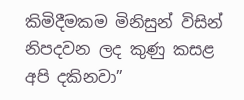කිමිදීමකම මිනිසුන් විසින් නිපදවන ලද කුණු කසළ අපි දකිනවා”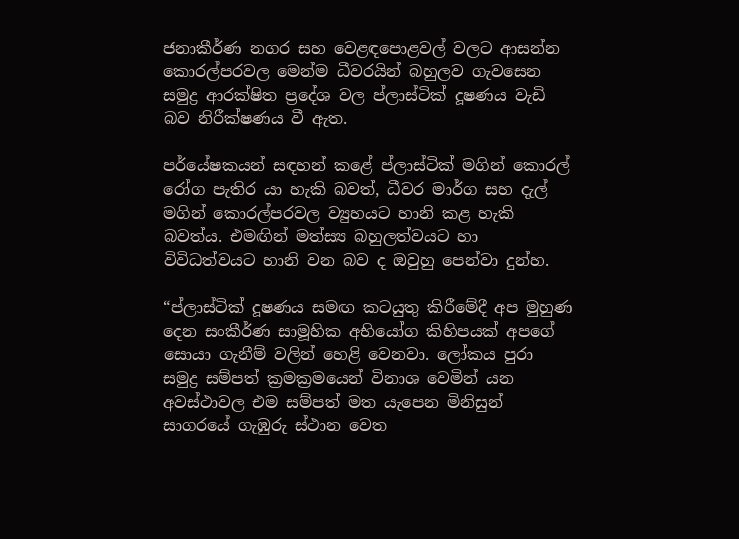ජනාකීර්ණ නගර සහ වෙළඳපොළවල් වලට ආසන්න කොරල්පරවල මෙන්ම ධීවරයින් බහුලව ගැවසෙන සමුද්‍ර ආරක්ෂිත ප්‍රදේශ වල ප්ලාස්ටික් දූෂණය වැඩි බව නිරීක්ෂණය වී ඇත.

පර්යේෂකයන් සඳහන් කළේ ප්ලාස්ටික් මගින් කොරල් රෝග පැතිර යා හැකි බවත්, ධීවර මාර්ග සහ දැල් මගින් කොරල්පරවල ව්‍යුහයට හානි කළ හැකි බවත්ය. එමඟින් මත්ස්‍ය බහුලත්වයට හා විවිධත්වයට හානි වන බව ද ඔවුහු පෙන්වා දුන්හ.

“ප්ලාස්ටික් දූෂණය සමඟ කටයුතු කිරීමේදී අප මුහුණ දෙන සංකීර්ණ සාමූහික අභියෝග කිහිපයක් අපගේ සොයා ගැනීම් වලින් හෙළි වෙනවා. ලෝකය පුරා සමුද්‍ර සම්පත් ක්‍රමක්‍රමයෙන් විනාශ වෙමින් යන අවස්‌ථාවල එම සම්පත් මත යැපෙන මිනිසුන් සාගරයේ ගැඹුරු ස්ථාන වෙත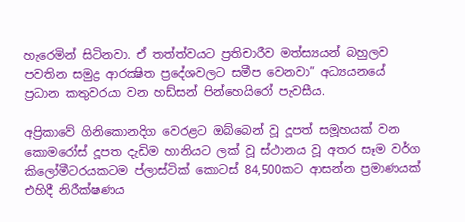හැරෙමින් සිටිනවා. ඒ තත්ත්වයට ප්‍රතිචාරීව මත්ස්‍යයන් බහුලව පවතින සමුද්‍ර ආරක්‍ෂිත ප්‍රදේශවලට සමීප වෙනවා” අධ්‍යයනයේ ප්‍රධාන කතුවරයා වන හඩ්සන් පින්හෙයිරෝ පැවසීය.

අප්‍රිකාවේ ගිනිකොනදිග වෙරළට ඔබ්බෙන් වූ දූපත් සමූහයක් වන කොමරෝස් දූපත දැඩිම හානියට ලක් වූ ස්ථානය වූ අතර සෑම වර්ග කිලෝමීටරයකටම ප්ලාස්ටික් කොටස් 84,500කට ආසන්න ප්‍රමාණයක් එහිදී නිරීක්ෂණය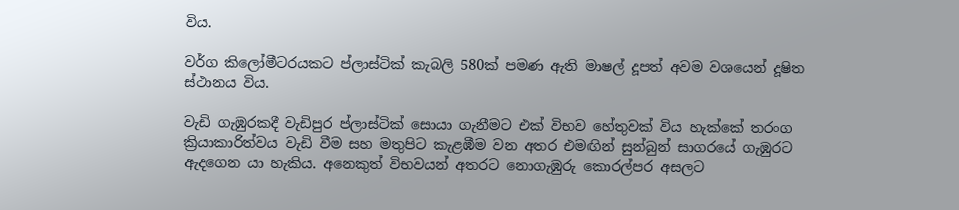විය.

වර්ග කිලෝමීටරයකට ප්ලාස්ටික් කැබලි 580ක් පමණ ඇති මාෂල් දූපත් අවම වශයෙන් දූෂිත ස්ථානය විය.

වැඩි ගැඹුරකදී වැඩිපුර ප්ලාස්ටික් සොයා ගැනීමට එක් විභව හේතුවක් විය හැක්කේ තරංග ක්‍රියාකාරිත්වය වැඩි වීම සහ මතුපිට කැළඹීම වන අතර එමඟින් සුන්බුන් සාගරයේ ගැඹුරට ඇදගෙන යා හැකිය. අනෙකුත් විභවයන් අතරට නොගැඹුරු කොරල්පර අසලට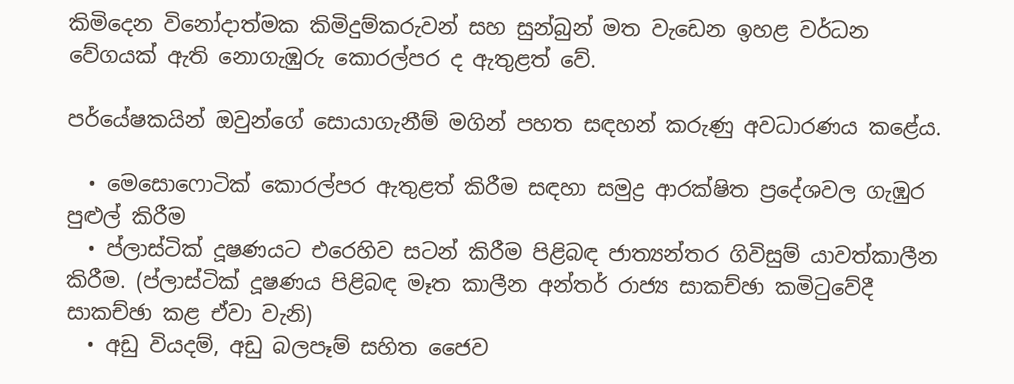කිමිදෙන විනෝදාත්මක කිමිදුම්කරුවන් සහ සුන්බුන් මත වැඩෙන ඉහළ වර්ධන වේගයක් ඇති නොගැඹුරු කොරල්පර ද ඇතුළත් වේ.

පර්යේෂකයින් ඔවුන්ගේ සොයාගැනීම් මගින් පහත සඳහන් කරුණු අවධාරණය කළේය.

  • මෙසොෆොටික් කොරල්පර ඇතුළත් කිරීම සඳහා සමුද්‍ර ආරක්ෂිත ප්‍රදේශවල ගැඹුර පුළුල් කිරීම
  • ප්ලාස්ටික් දූෂණයට එරෙහිව සටන් කිරීම පිළිබඳ ජාත්‍යන්තර ගිවිසුම් යාවත්කාලීන කිරීම. (ප්ලාස්ටික් දූෂණය පිළිබඳ මෑත කාලීන අන්තර් රාජ්‍ය සාකච්ඡා කමිටුවේදී සාකච්ඡා කළ ඒවා වැනි)
  • අඩු වියදම්, අඩු බලපෑම් සහිත ජෛව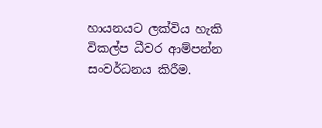හායනයට ලක්විය හැකි විකල්ප ධීවර ආම්පන්න සංවර්ධනය කිරීම.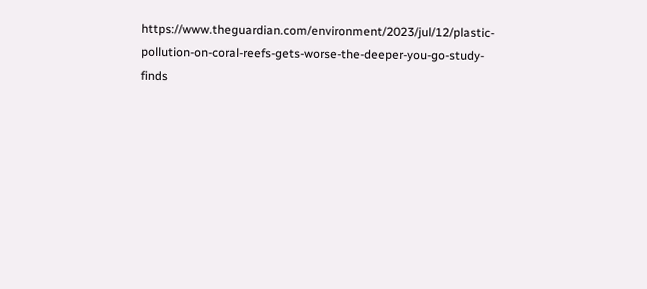https://www.theguardian.com/environment/2023/jul/12/plastic-pollution-on-coral-reefs-gets-worse-the-deeper-you-go-study-finds